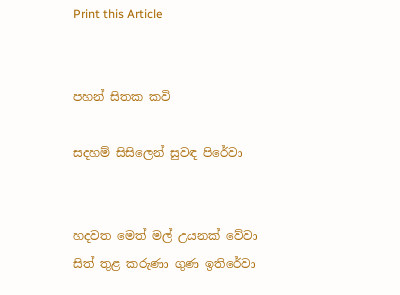Print this Article


පහන් සිතක කවි

සදහම් සිසිලෙන් සුවඳ පිරේවා


හදවත මෙත් මල් උයනක් වේවා
සිත් තුළ කරුණා ගුණ ඉතිරේවා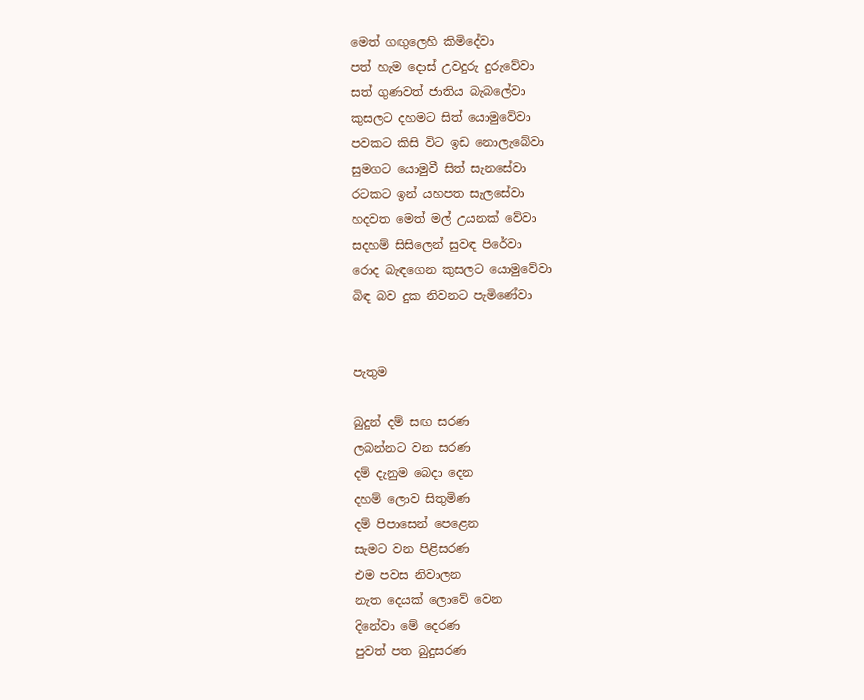මෙත් ගඟුලෙහි කිමිදේවා
පත් හැම දොස් උවදුරු දුරුවේවා
සත් ගුණවත් ජාතිය බැබලේවා
කුසලට දහමට සිත් යොමුවේවා
පවකට කිසි විට ඉඩ නොලැබේවා
සුමගට යොමුවී සිත් සැනසේවා
රටකට ඉන් යහපත සැලසේවා
හදවත මෙත් මල් උයනක් වේවා
සදහම් සිසිලෙන් සුවඳ පිරේවා
රොද බැඳගෙන කුසලට යොමුවේවා
බිඳ බව දුක නිවනට පැමිණේවා


පැතුම

බුදුන් දම් සඟ සරණ
ලබන්නට වන සරණ
දම් දැනුම බෙදා දෙන
දහම් ලොව සිතුමිණ
දම් පිපාසෙන් පෙළෙන
සැමට වන පිළිසරණ
එම පවස නිවාලන
නැත දෙයක් ලොවේ වෙන
දිනේවා මේ දෙරණ
පුවත් පත බුදුසරණ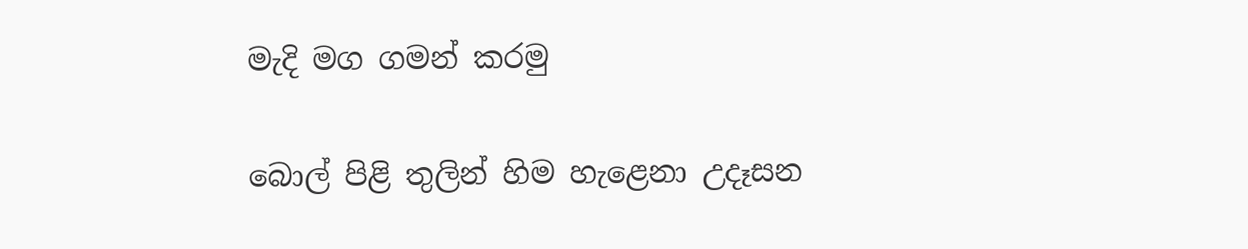මැදි මග ගමන් කරමු

බොල් පිළි තුලින් හිම හැළෙනා උදෑසන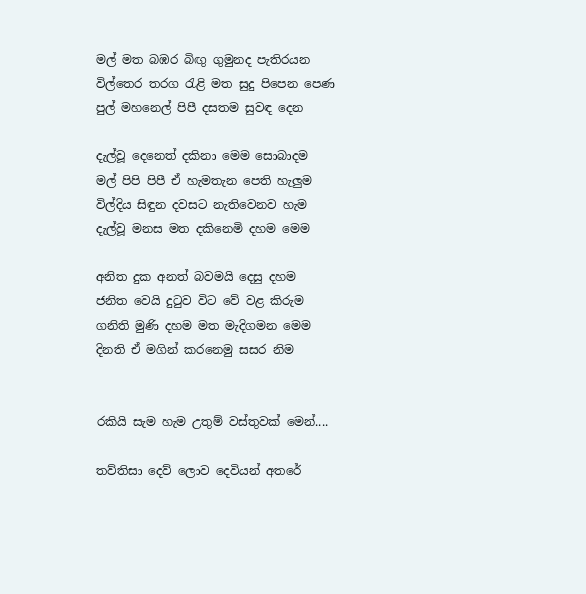මල් මත බඹර බිඟු ගුමුනද පැතිරයන
විල්තෙර තරග රැළි මත සුදු පිපෙන පෙණ
පුල් මහනෙල් පිපී දසතම සුවඳ දෙන

දැල්වූ දෙනෙත් දකිනා මෙම සොබාදම
මල් පිපි පිපී ඒ හැමතැන පෙති හැලුම
විල්දිය සිඳුන දවසට නැතිවෙනව හැම
දැල්වූ මනස මත දකිනෙමි දහම මෙම

අනිත දුක අනත් බවමයි දෙසු දහම
ජනිත වෙයි දුටුව විට වේ වළ කිරුම
ගනිති මුණි දහම මත මැදිගමන මෙම
දිනති ඒ මගින් කරනෙමු සසර නිම


රකියි සැම හැම උතුම් වස්තුවක් මෙන්....

තව්තිසා දෙව් ලොව දෙවියන් අතරේ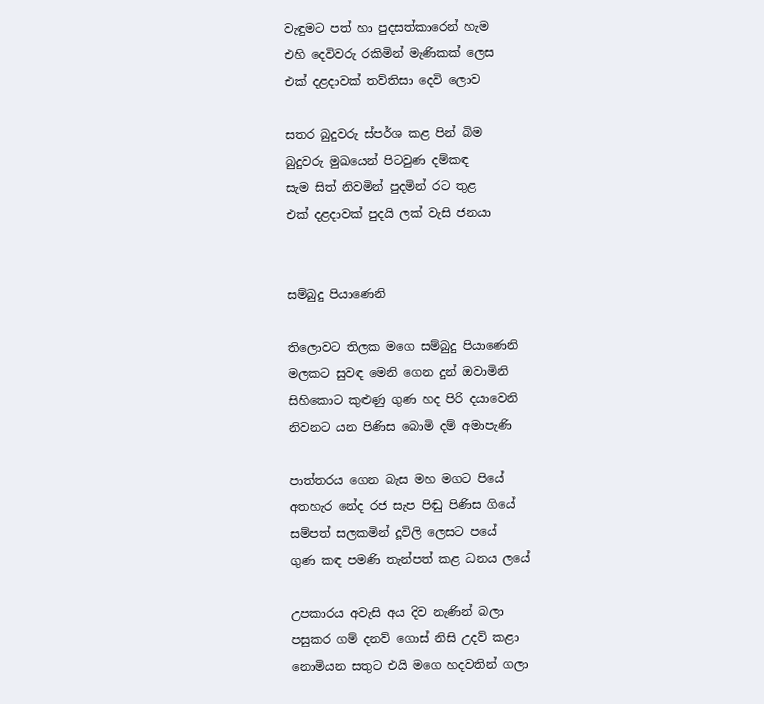වැඳුමට පත් හා පුදසත්කාරෙන් හැම
එහි දෙවිවරු රකිමින් මැණිකක් ලෙස
එක් දළදාවක් තව්තිසා දෙවි ලොව

සතර බුදුවරු ස්පර්ශ කළ පින් බිම
බුදුවරු මුඛයෙන් පිටවුණ දම්කඳ
සැම සිත් නිවමින් පුදමින් රට තුළ
එක් දළදාවක් පුදයි ලක් වැසි ජනයා


සම්බුදු පියාණෙනි

තිලොවට තිලක මගෙ සම්බුදු පියාණෙනි
මලකට සුවඳ මෙනි ගෙන දුන් ඔවාමිනි
සිහිකොට කුළුණු ගුණ හද පිරි දයාවෙනි
නිවනට යන පිණිස බොමි දම් අමාපැණි

පාත්තරය ගෙන බැස මහ මගට පියේ
අතහැර නේද රජ සැප පිඬු පිණිස ගියේ
සම්පත් සලකමින් දූවිලි ලෙසට පයේ
ගුණ කඳ පමණි තැන්පත් කළ ධනය ලයේ

උපකාරය අවැසි අය දිව නැණින් බලා
පසුකර ගම් දනව් ගොස් නිසි උදව් කළා
නොමියන සතුට එයි මගෙ හදවතින් ගලා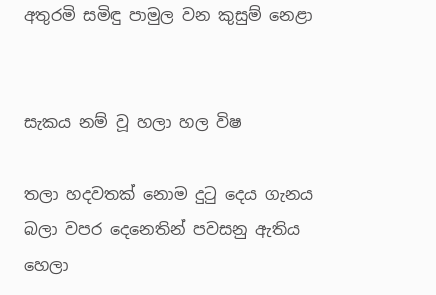අතුරමි සමිඳු පාමුල වන කුසුම් නෙළා


සැකය නම් වූ හලා හල විෂ

තලා හදවතක් නොම දුටු දෙය ගැනය
බලා වපර දෙනෙතින් පවසනු ඇතිය
හෙලා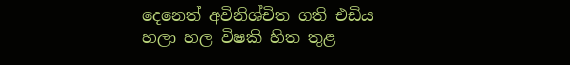දෙනෙත් අවිනිශ්චිත ගති එඩිය
හලා හල විෂකි හිත තුළ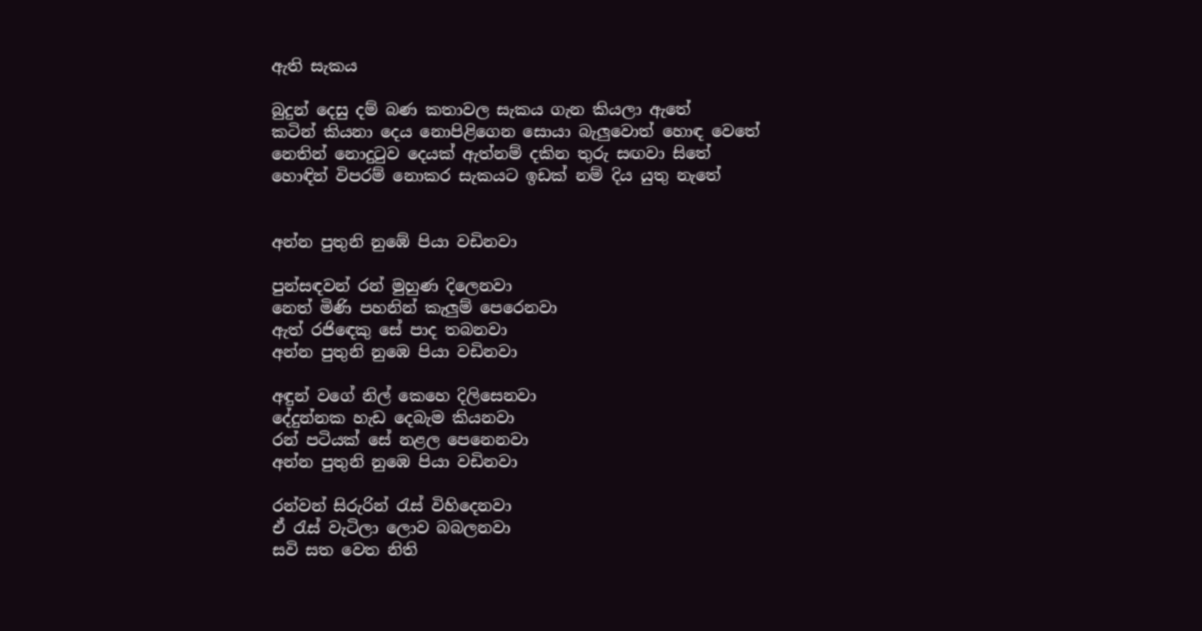ඇති සැකය

බුදුන් දෙසු දම් බණ කතාවල සැකය ගැන කියලා ඇතේ
කටින් කියනා දෙය නොපිළිගෙන සොයා බැලුවොත් හොඳ වෙතේ
නෙතින් නොදුටුව දෙයක් ඇත්නම් දකින තුරු සඟවා සිතේ
හොඳින් විපරම් නොකර සැකයට ඉඩක් නම් දිය යුතු නැතේ


අන්න පුතුනි නුඹේ පියා වඩිනවා

පුන්සඳවන් රන් මුහුණ දිලෙනවා
නෙත් මිණි පහනින් කැලුම් පෙරෙනවා
ඇත් රජිඳෙකු සේ පාද තබනවා
අන්න පුතුනි නුඹෙ පියා වඩිනවා

අඳුන් වගේ නිල් කෙහෙ දිලිසෙනවා
දේදුන්නක හැඩ දෙබැම කියනවා
රන් පටියක් සේ නළල පෙනෙනවා
අන්න පුතුනි නුඹෙ පියා වඩිනවා

රන්වන් සිරුරින් රැස් විහිදෙනවා
ඒ රැස් වැටිලා ලොව බබලනවා
සවි සත වෙත නිති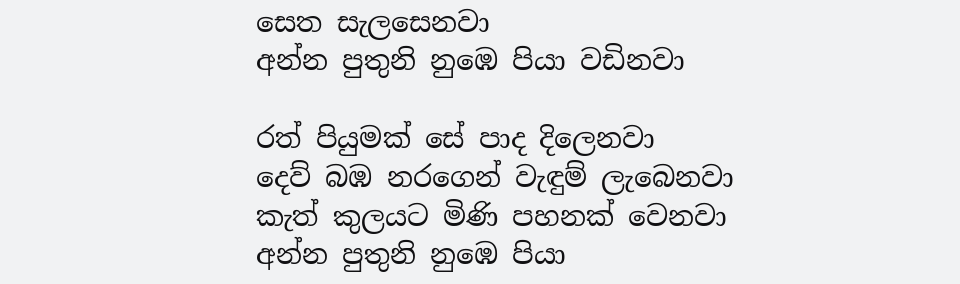සෙත සැලසෙනවා
අන්න පුතුනි නුඹෙ පියා වඩිනවා

රත් පියුමක් සේ පාද දිලෙනවා
දෙව් බඹ නරගෙන් වැඳුම් ලැබෙනවා
කැත් කුලයට මිණි පහනක් වෙනවා
අන්න පුතුනි නුඹෙ පියා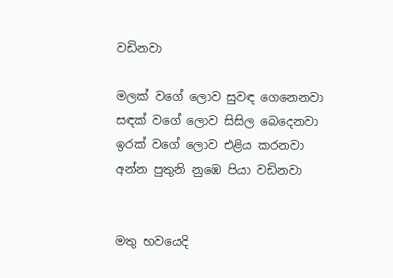වඩිනවා

මලක් වගේ ලොව සුවඳ ගෙනෙනවා
සඳක් වගේ ලොව සිසිල බෙදෙනවා
ඉරක් වගේ ලොව එළිය කරනවා
අන්න පුතුනි නුඹෙ පියා වඩිනවා


මතු භවයෙදි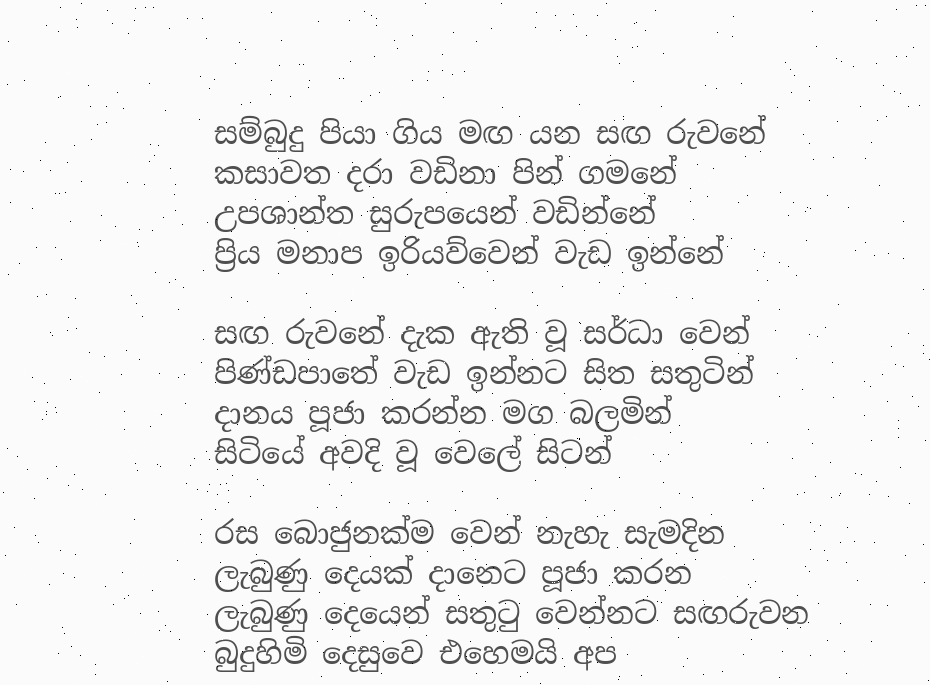සම්බුදු පියා ගිය මඟ යන සඟ රුවනේ
කසාවත දරා වඩිනා පින් ගමනේ
උපශාන්ත සුරුපයෙන් වඩින්නේ
ප්‍රිය මනාප ඉරියව්වෙන් වැඩ ඉන්නේ

සඟ රුවනේ දැක ඇති වූ සර්ධා වෙන්
පිණ්ඩපාතේ වැඩ ඉන්නට සිත සතුටින්
දානය පූජා කරන්න මග බලමින්
සිටියේ අවදි වූ වෙලේ සිටන්

රස බොජුනක්ම වෙන් නැහැ සැමදින
ලැබුණු දෙයක් දානෙට පූජා කරන
ලැබුණු දෙයෙන් සතුටු වෙන්නට සඟරුවන
බුදුහිමි දෙසුවෙ එහෙමයි අප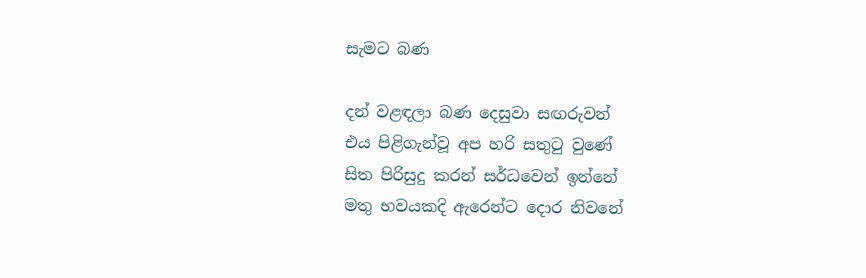සැමට බණ

දන් වළඳලා බණ දෙසුවා සඟරුවන්
එය පිළිගැන්වූ අප හරි සතුටු වුණේ
සිත පිරිසුදු කරන් සර්ධවෙන් ඉන්නේ
මතු භවයකදි ඇරෙන්ට දොර නිවනේ